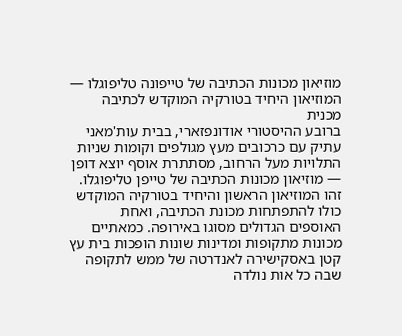מוזיאון מכונות הכתיבה של טייפונה טליפוגלו — המוזיאון היחיד בטורקיה המוקדש לכתיבה מכנית
ברובע ההיסטורי אודונפזארי, בבית עות'מאני עתיק עם כרכובים מעץ מגולפים וקומות שניות התלויות מעל הרחוב, מסתתרת אוסף יוצא דופן — מוזיאון מכונות הכתיבה של טייפן טליפוגלו. זהו המוזיאון הראשון והיחיד בטורקיה המוקדש כולו להתפתחות מכונת הכתיבה, ואחת האוספים הגדולים מסוגו באירופה. כמאתיים מכונות מתקופות ומדינות שונות הופכות בית עץ קטן באסקישירה לאנדרטה של ממש לתקופה שבה כל אות נולדה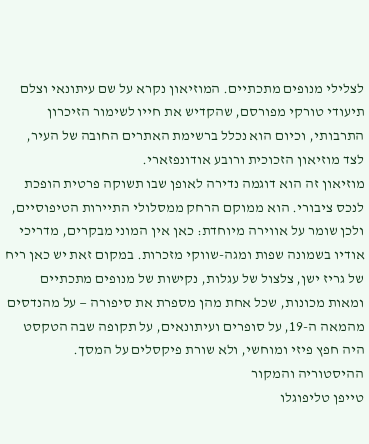לצלילי מנופים מתכתיים. המוזיאון נקרא על שם עיתונאי וצלם תיעודי טורקי מפורסם, שהקדיש את חייו לשימור הזיכרון התרבותי, וכיום הוא נכלל ברשימת האתרים החובה של העיר, לצד מוזיאון הזכוכית ורובע אודונפזארי.
מוזיאון זה הוא דוגמה נדירה לאופן שבו תשוקה פרטית הופכת לנכס ציבורי. הוא ממוקם הרחק ממסלולי התיירות הטיפוסיים, ולכן שומר על אווירה מיוחדת: כאן אין המוני מבקרים, מדריכי אודיו בשמונה שפות ומגה-שווקי מזכרות. במקום זאת יש כאן ריח של גריז ישן, צלצול של עגלות, נקישות של מנופים מתכתיים ומאות מכונות, שכל אחת מהן מספרת את סיפורה — על מהנדסים מהמאה ה-19, על סופרים ועיתונאים, על תקופה שבה הטקסט היה חפץ פיזי ומוחשי, ולא שורת פיקסלים על המסך.
ההיסטוריה והמקור
טייפן טליפוגלו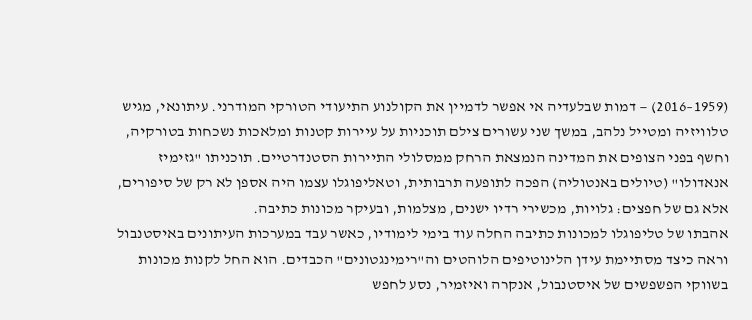(1959–2016) — דמות שבלעדיה אי אפשר לדמיין את הקולנוע התיעודי הטורקי המודרני. עיתונאי, מגיש טלוויזיה ומטייל נלהב, במשך שני עשורים צילם תוכניות על עיירות קטנות ומלאכות נשכחות בטורקיה, וחשף בפני הצופים את המדינה הנמצאת הרחק ממסלולי התיירות הסטנדרטיים. תוכניתו "גזימיז אנאדולו" (טיולים באנטוליה) הפכה לתופעה תרבותית, וטאליפוגלו עצמו היה אספן לא רק של סיפורים, אלא גם של חפצים: גלויות, מכשירי רדיו ישנים, מצלמות, ובעיקר מכונות כתיבה.
אהבתו של טליפוגלו למכונות כתיבה החלה עוד בימי לימודיו, כאשר עבד במערכות העיתונים באיסטנבול וראה כיצד מסתיימת עידן הלינוטיפים הלוהטים וה"רימינגטונים" הכבדים. הוא החל לקנות מכונות בשווקי הפשפשים של איסטנבול, אנקרה ואיזמיר, נסע לחפש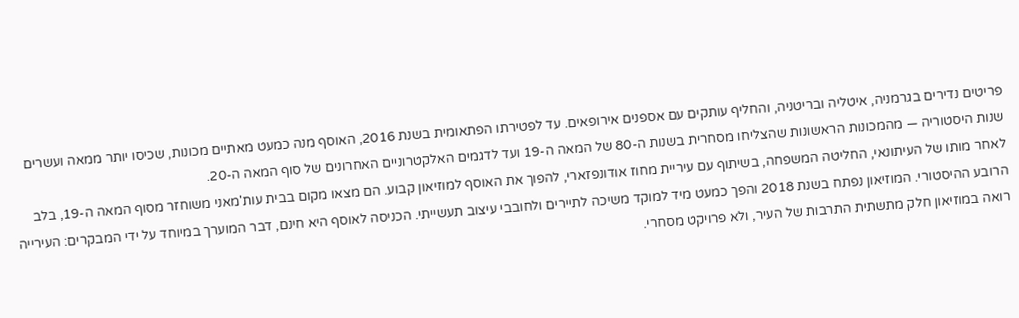פריטים נדירים בגרמניה, איטליה ובריטניה, והחליף עותקים עם אספנים אירופאים. עד לפטירתו הפתאומית בשנת 2016, האוסף מנה כמעט מאתיים מכונות, שכיסו יותר ממאה ועשרים שנות היסטוריה — מהמכונות הראשונות שהצליחו מסחרית בשנות ה-80 של המאה ה-19 ועד לדגמים האלקטרוניים האחרונים של סוף המאה ה-20.
לאחר מותו של העיתונאי, החליטה המשפחה, בשיתוף עם עיריית מחוז אודונפזארי, להפוך את האוסף למוזיאון קבוע. הם מצאו מקום בבית עות'מאני משוחזר מסוף המאה ה-19, בלב הרובע ההיסטורי. המוזיאון נפתח בשנת 2018 והפך כמעט מיד למוקד משיכה לתיירים ולחובבי עיצוב תעשייתי. הכניסה לאוסף היא חינם, דבר המוערך במיוחד על ידי המבקרים: העירייה רואה במוזיאון חלק מתשתית התרבות של העיר, ולא פרויקט מסחרי.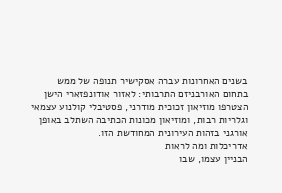בשנים האחרונות עברה אסקישיר תנופה של ממש בתחום האורבניזם התרבותי: לאזור אודונפזארי הישן הצטרפו מוזיאון זכוכית מודרני, פסטיבלי קולנוע עצמאי וגלריות רבות, ומוזיאון מכונות הכתיבה השתלב באופן אורגני בזהות העירונית המחודשת הזו.
אדריכלות ומה לראות
הבניין עצמו, שבו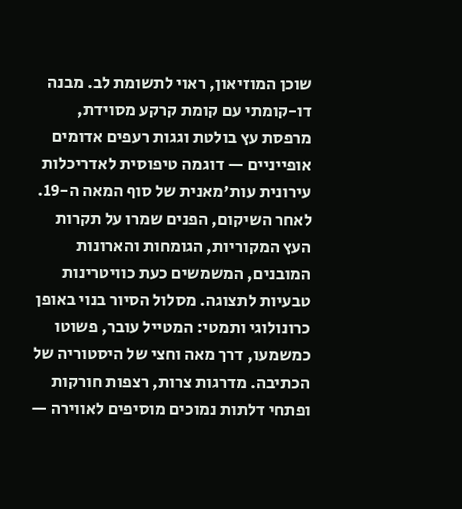שוכן המוזיאון, ראוי לתשומת לב. מבנה דו-קומתי עם קומת קרקע מסוידת, מרפסת עץ בולטת וגגות רעפים אדומים אופייניים — דוגמה טיפוסית לאדריכלות עירונית עות'מאנית של סוף המאה ה-19. לאחר השיקום, הפנים שמרו על תקרות העץ המקוריות, הגומחות והארונות המובנים, המשמשים כעת כוויטרינות טבעיות לתצוגה. מסלול הסיור בנוי באופן כרונולוגי ותמטי: המטייל עובר, פשוטו כמשמעו, דרך מאה וחצי של היסטוריה של הכתיבה. מדרגות צרות, רצפות חורקות ופתחי דלתות נמוכים מוסיפים לאווירה —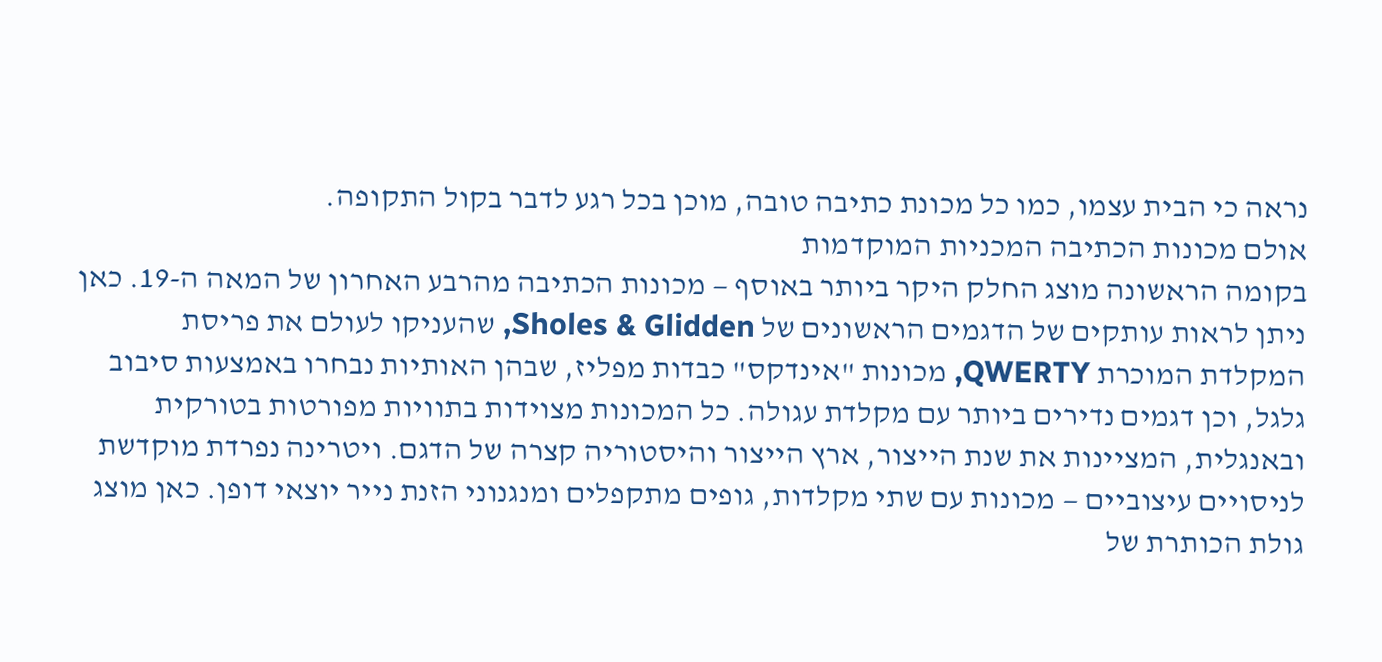נראה כי הבית עצמו, כמו כל מכונת כתיבה טובה, מוכן בכל רגע לדבר בקול התקופה.
אולם מכונות הכתיבה המכניות המוקדמות
בקומה הראשונה מוצג החלק היקר ביותר באוסף — מכונות הכתיבה מהרבע האחרון של המאה ה-19. כאן ניתן לראות עותקים של הדגמים הראשונים של Sholes & Glidden, שהעניקו לעולם את פריסת המקלדת המוכרת QWERTY, מכונות "אינדקס" כבדות מפליז, שבהן האותיות נבחרו באמצעות סיבוב גלגל, וכן דגמים נדירים ביותר עם מקלדת עגולה. כל המכונות מצוידות בתוויות מפורטות בטורקית ובאנגלית, המציינות את שנת הייצור, ארץ הייצור והיסטוריה קצרה של הדגם. ויטרינה נפרדת מוקדשת לניסויים עיצוביים — מכונות עם שתי מקלדות, גופים מתקפלים ומנגנוני הזנת נייר יוצאי דופן. כאן מוצג גולת הכותרת של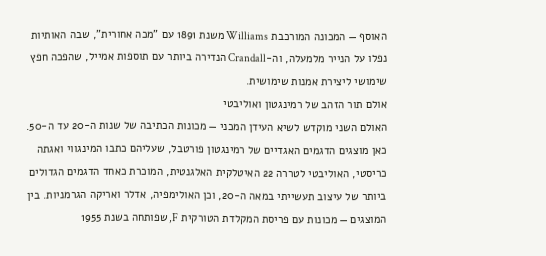האוסף — המכונה המורכבת Williams משנת 1891 עם "מכה אחורית", שבה האותיות נפלו על הנייר מלמעלה, וה-Crandall הנדירה ביותר עם תוספות אמייל, שהפכה חפץ שימושי ליצירת אמנות שימושית.
אולם תור הזהב של רמינגטון ואוליבטי
האולם השני מוקדש לשיא העידן המכני — מכונות הכתיבה של שנות ה-20 עד ה-50. כאן מוצגים הדגמים האגדיים של רמינגטון פורטבל, שעליהם כתבו המינגווי ואגתה כריסטי, האוליבטי לטררה 22 האיטלקית האלגנטית, המוכרת כאחד הדגמים הגדולים ביותר של עיצוב תעשייתי במאה ה-20, וכן האולימפיה, אדלר ואריקה הגרמניות. בין המוצגים — מכונות עם פריסת המקלדת הטורקית F, שפותחה בשנת 1955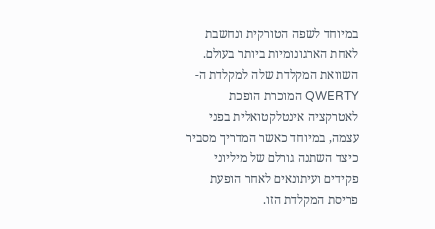במיוחד לשפה הטורקית ונחשבת לאחת הארגונומיות ביותר בעולם. השוואת המקלדת שלה למקלדת ה-QWERTY המוכרת הופכת לאטרקציה אינטלקטואלית בפני עצמה, במיוחד כאשר המדריך מסביר כיצד השתנה גורלם של מיליוני פקידים ועיתונאים לאחר הופעת פריסת המקלדת הזו.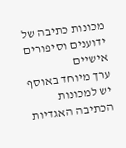מכונות כתיבה של ידוענים וסיפורים אישיים
ערך מיוחד באוסף יש למכונות הכתיבה האגדיות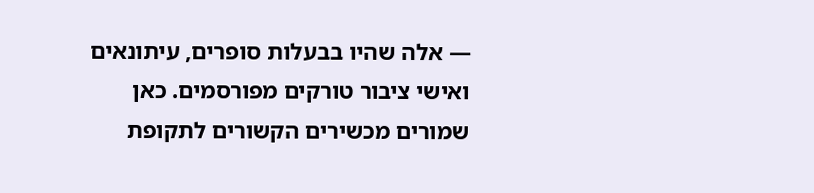— אלה שהיו בבעלות סופרים, עיתונאים ואישי ציבור טורקים מפורסמים. כאן שמורים מכשירים הקשורים לתקופת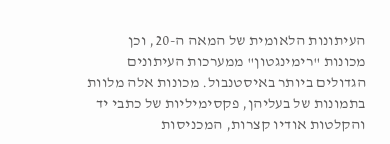העיתונות הלאומית של המאה ה-20, וכן מכונות "רימינגטון" ממערכות העיתונים הגדולים ביותר באיסטנבול. מכונות אלה מלוות בתמונות של בעליהן, פקסימיליות של כתבי יד והקלטות אודיו קצרות, המכניסות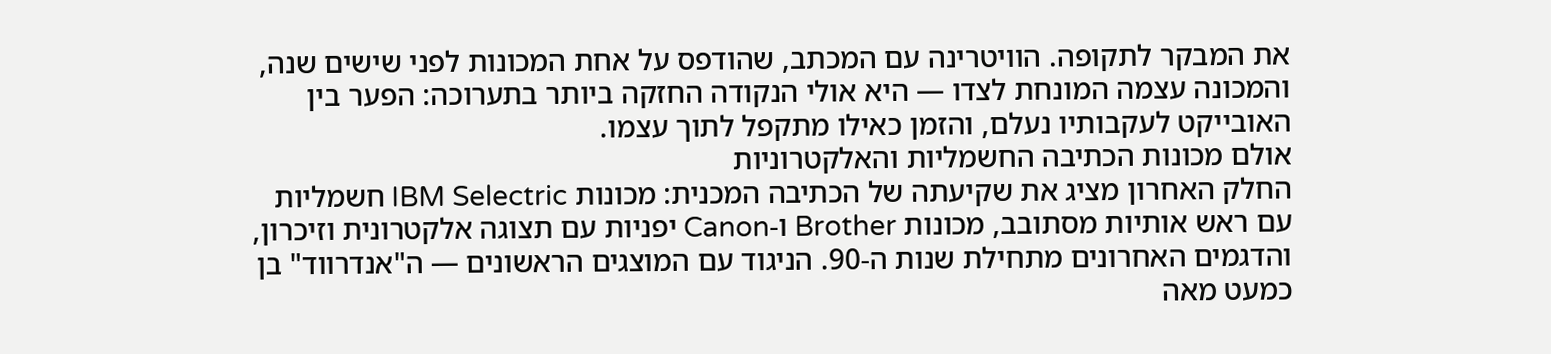את המבקר לתקופה. הוויטרינה עם המכתב, שהודפס על אחת המכונות לפני שישים שנה, והמכונה עצמה המונחת לצדו — היא אולי הנקודה החזקה ביותר בתערוכה: הפער בין האובייקט לעקבותיו נעלם, והזמן כאילו מתקפל לתוך עצמו.
אולם מכונות הכתיבה החשמליות והאלקטרוניות
החלק האחרון מציג את שקיעתה של הכתיבה המכנית: מכונות IBM Selectric חשמליות עם ראש אותיות מסתובב, מכונות Brother ו-Canon יפניות עם תצוגה אלקטרונית וזיכרון, והדגמים האחרונים מתחילת שנות ה-90. הניגוד עם המוצגים הראשונים — ה"אנדרווד" בן כמעט מאה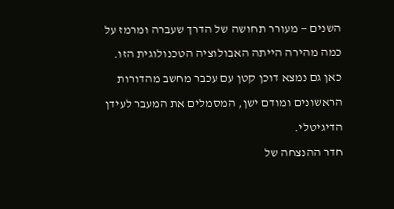השנים — מעורר תחושה של הדרך שעברה ומרמז על כמה מהירה הייתה האבולוציה הטכנולוגית הזו. כאן גם נמצא דוכן קטן עם עכבר מחשב מהדורות הראשונים ומודם ישן, המסמלים את המעבר לעידן הדיגיטלי.
חדר ההנצחה של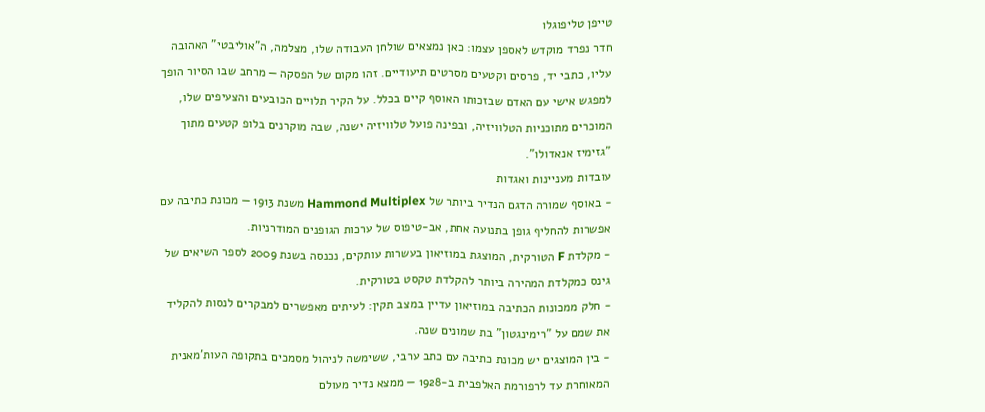טייפן טליפוגלו
חדר נפרד מוקדש לאספן עצמו: כאן נמצאים שולחן העבודה שלו, מצלמה, ה"אוליבטי" האהובה עליו, כתבי יד, פרסים וקטעים מסרטים תיעודיים. זהו מקום של הפסקה — מרחב שבו הסיור הופך למפגש אישי עם האדם שבזכותו האוסף קיים בכלל. על הקיר תלויים הכובעים והצעיפים שלו, המוכרים מתוכניות הטלוויזיה, ובפינה פועל טלוויזיה ישנה, שבה מוקרנים בלופ קטעים מתוך "גזימיז אנאדולו".
עובדות מעניינות ואגדות
- באוסף שמורה הדגם הנדיר ביותר של Hammond Multiplex משנת 1913 — מכונת כתיבה עם אפשרות להחליף גופן בתנועה אחת, אב-טיפוס של ערכות הגופנים המודרניות.
- מקלדת F הטורקית, המוצגת במוזיאון בעשרות עותקים, נכנסה בשנת 2009 לספר השיאים של גינס כמקלדת המהירה ביותר להקלדת טקסט בטורקית.
- חלק ממכונות הכתיבה במוזיאון עדיין במצב תקין: לעיתים מאפשרים למבקרים לנסות להקליד את שמם על "רימינגטון" בת שמונים שנה.
- בין המוצגים יש מכונת כתיבה עם כתב ערבי, ששימשה לניהול מסמכים בתקופה העות'מאנית המאוחרת עד לרפורמת האלפבית ב-1928 — ממצא נדיר מעולם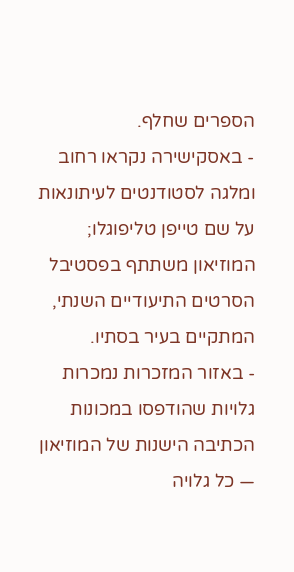הספרים שחלף.
- באסקישירה נקראו רחוב ומלגה לסטודנטים לעיתונאות על שם טייפן טליפוגלו; המוזיאון משתתף בפסטיבל הסרטים התיעודיים השנתי, המתקיים בעיר בסתיו.
- באזור המזכרות נמכרות גלויות שהודפסו במכונות הכתיבה הישנות של המוזיאון — כל גלויה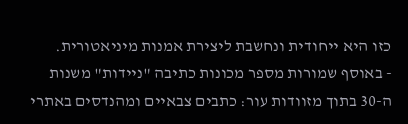כזו היא ייחודית ונחשבת ליצירת אמנות מיניאטורית.
- באוסף שמורות מספר מכונות כתיבה "ניידות" משנות ה-30 בתוך מזוודות עור: כתבים צבאיים ומהנדסים באתרי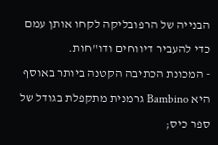הבנייה של הרפובליקה לקחו אותן עמם כדי להעביר דיווחים ודו"חות.
- המכונת הכתיבה הקטנה ביותר באוסף היא Bambino גרמנית מתקפלת בגודל של ספר כיס;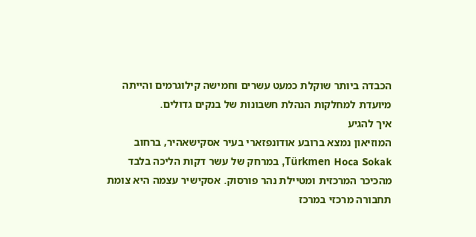הכבדה ביותר שוקלת כמעט עשרים וחמישה קילוגרמים והייתה מיועדת למחלקות הנהלת חשבונות של בנקים גדולים.
איך להגיע
המוזיאון נמצא ברובע אודונפזארי בעיר אסקישאהיר, ברחוב Türkmen Hoca Sokak, במרחק של עשר דקות הליכה בלבד מהכיכר המרכזית ומטיילת נהר פורסוק. אסקישיר עצמה היא צומת תחבורה מרכזי במרכז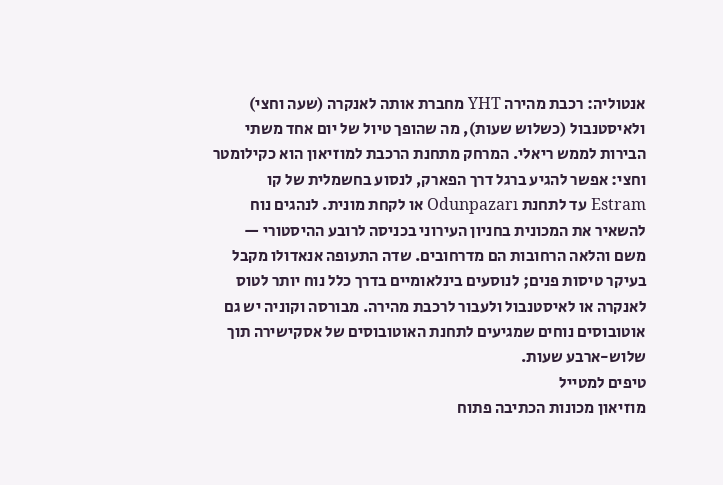אנטוליה: רכבת מהירה YHT מחברת אותה לאנקרה (שעה וחצי) ולאיסטנבול (כשלוש שעות), מה שהופך טיול של יום אחד משתי הבירות לממש ריאלי. המרחק מתחנת הרכבת למוזיאון הוא כקילומטר וחצי: אפשר להגיע ברגל דרך הפארק, לנסוע בחשמלית של קו Estram עד לתחנת Odunpazarı או לקחת מונית. לנהגים נוח להשאיר את המכונית בחניון העירוני בכניסה לרובע ההיסטורי — משם והלאה הרחובות הם מדרחובים. שדה התעופה אנאדולו מקבל בעיקר טיסות פנים; לנוסעים בינלאומיים בדרך כלל נוח יותר לטוס לאנקרה או לאיסטנבול ולעבור לרכבת מהירה. מבורסה וקוניה יש גם אוטובוסים נוחים שמגיעים לתחנת האוטובוסים של אסקישירה תוך שלוש-ארבע שעות.
טיפים למטייל
מוזיאון מכונות הכתיבה פתוח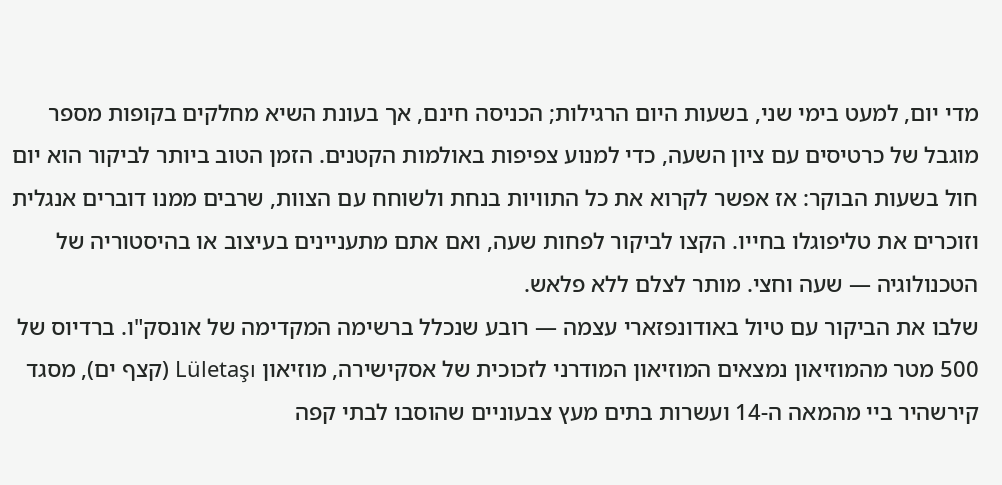מדי יום, למעט בימי שני, בשעות היום הרגילות; הכניסה חינם, אך בעונת השיא מחלקים בקופות מספר מוגבל של כרטיסים עם ציון השעה, כדי למנוע צפיפות באולמות הקטנים. הזמן הטוב ביותר לביקור הוא יום חול בשעות הבוקר: אז אפשר לקרוא את כל התוויות בנחת ולשוחח עם הצוות, שרבים ממנו דוברים אנגלית וזוכרים את טליפוגלו בחייו. הקצו לביקור לפחות שעה, ואם אתם מתעניינים בעיצוב או בהיסטוריה של הטכנולוגיה — שעה וחצי. מותר לצלם ללא פלאש.
שלבו את הביקור עם טיול באודונפזארי עצמה — רובע שנכלל ברשימה המקדימה של אונסק"ו. ברדיוס של 500 מטר מהמוזיאון נמצאים המוזיאון המודרני לזכוכית של אסקישירה, מוזיאון Lületaşı (קצף ים), מסגד קירשהיר ביי מהמאה ה-14 ועשרות בתים מעץ צבעוניים שהוסבו לבתי קפה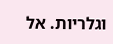וגלריות. אל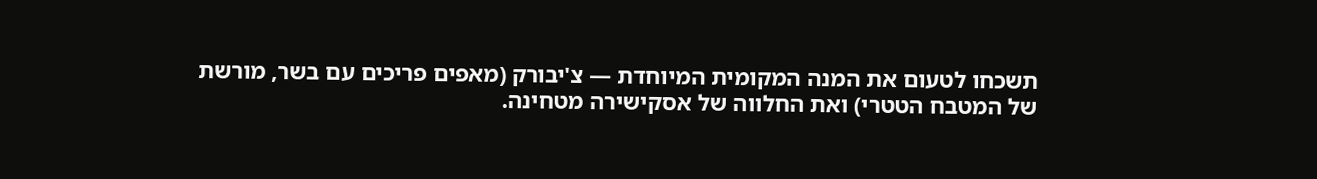תשכחו לטעום את המנה המקומית המיוחדת — צ'יבורק (מאפים פריכים עם בשר, מורשת של המטבח הטטרי) ואת החלווה של אסקישירה מטחינה.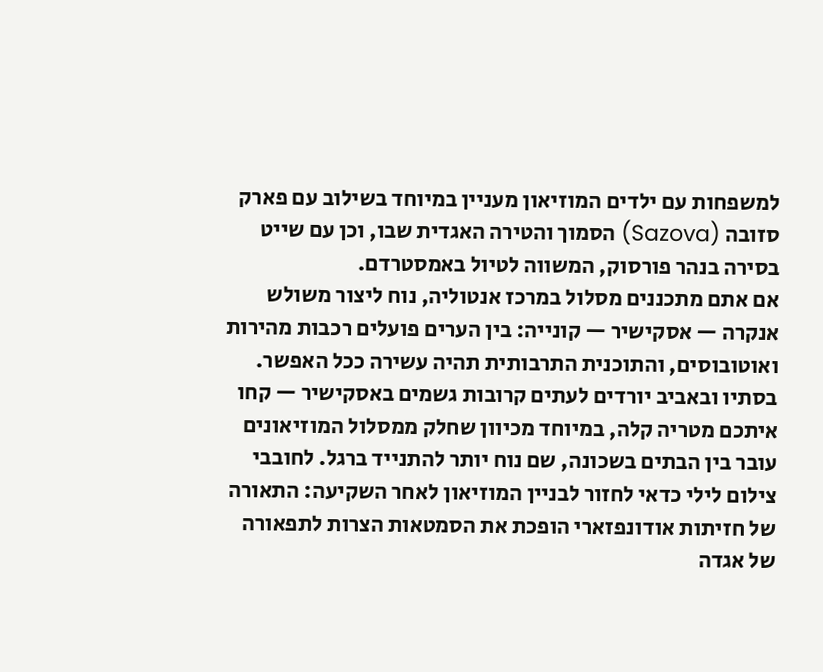למשפחות עם ילדים המוזיאון מעניין במיוחד בשילוב עם פארק סזובה (Sazova) הסמוך והטירה האגדית שבו, וכן עם שייט בסירה בנהר פורסוק, המשווה לטיול באמסטרדם.
אם אתם מתכננים מסלול במרכז אנטוליה, נוח ליצור משולש אנקרה — אסקישיר — קונייה: בין הערים פועלים רכבות מהירות ואוטובוסים, והתוכנית התרבותית תהיה עשירה ככל האפשר. בסתיו ובאביב יורדים לעתים קרובות גשמים באסקישיר — קחו איתכם מטריה קלה, במיוחד מכיוון שחלק ממסלול המוזיאונים עובר בין הבתים בשכונה, שם נוח יותר להתנייד ברגל. לחובבי צילום לילי כדאי לחזור לבניין המוזיאון לאחר השקיעה: התאורה של חזיתות אודונפזארי הופכת את הסמטאות הצרות לתפאורה של אגדה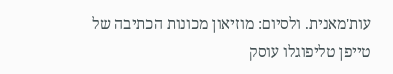עות'מאנית. ולסיום: מוזיאון מכונות הכתיבה של טייפן טליפוגלו עוסק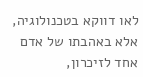לאו דווקא בטכנולוגיה, אלא באהבתו של אדם אחד לזיכרון,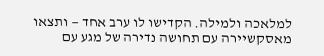למלאכה ולמילה. הקדישו לו ערב אחד — ותצאו מאסקשיירה עם תחושה נדירה של מגע עם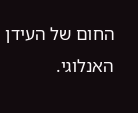החום של העידן האנלוגי.